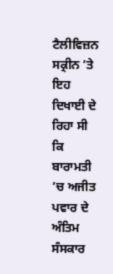ਟੈਲੀਵਿਜ਼ਨ ਸਕ੍ਰੀਨ ’ਤੇ ਇਹ ਦਿਖਾਈ ਦੇ ਰਿਹਾ ਸੀ ਕਿ ਬਾਰਾਮਤੀ ’ਚ ਅਜੀਤ ਪਵਾਰ ਦੇ ਅੰਤਿਮ ਸੰਸਕਾਰ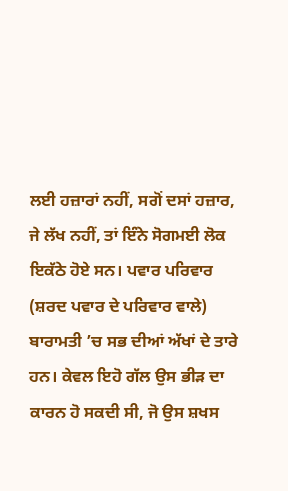ਲਈ ਹਜ਼ਾਰਾਂ ਨਹੀਂ, ਸਗੋਂ ਦਸਾਂ ਹਜ਼ਾਰ, ਜੇ ਲੱਖ ਨਹੀਂ, ਤਾਂ ਇੰਨੇ ਸੋਗਮਈ ਲੋਕ ਇਕੱਠੇ ਹੋਏ ਸਨ। ਪਵਾਰ ਪਰਿਵਾਰ (ਸ਼ਰਦ ਪਵਾਰ ਦੇ ਪਰਿਵਾਰ ਵਾਲੇ) ਬਾਰਾਮਤੀ ’ਚ ਸਭ ਦੀਆਂ ਅੱਖਾਂ ਦੇ ਤਾਰੇ ਹਨ। ਕੇਵਲ ਇਹੋ ਗੱਲ ਉਸ ਭੀੜ ਦਾ ਕਾਰਨ ਹੋ ਸਕਦੀ ਸੀ, ਜੋ ਉਸ ਸ਼ਖਸ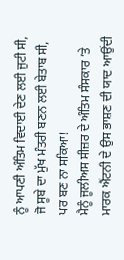ਨੂੰ ਆਪਣੀ ਅੰਤਿਮ ਵਿਦਾਈ ਦੇਣ ਲਈ ਜੁਟੀ ਸੀ, ਜੋ ਸੂਬੇ ਦਾ ਮੁੱਖ ਮੰਤਰੀ ਬਣਨ ਲਈ ਬੇਤਾਬ ਸੀ, ਪਰ ਬਣ ਨਾ ਸਕਿਆ!
ਮੈਨੂੰ ਜੂਲੀਅਸ ਸੀਜ਼ਰ ਦੇ ਅੰਤਿਮ ਸੰਸਕਾਰ ’ਤੇ ਮਾਰਕ ਐਂਟਨੀ ਦੇ ਉਸ ਭਾਸ਼ਣ ਦੀ ਯਾਦ ਆਉਂਦੀ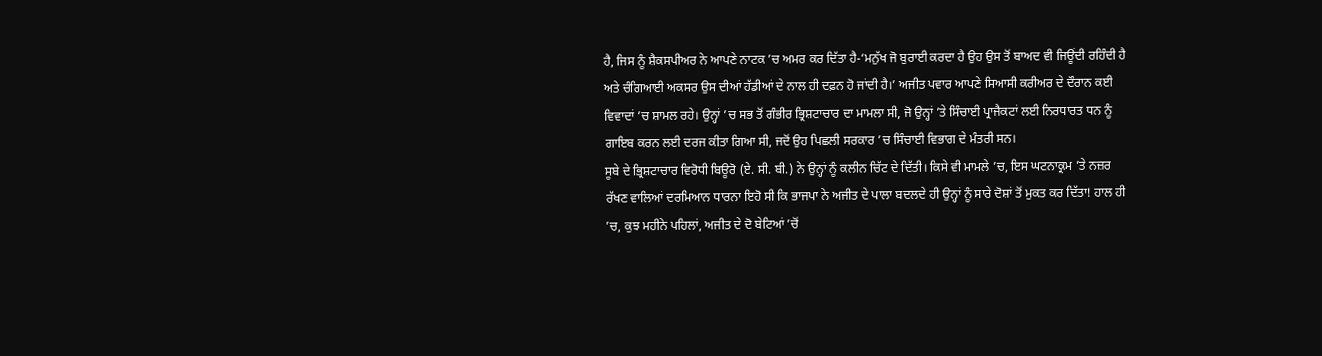ਹੈ, ਜਿਸ ਨੂੰ ਸ਼ੈਕਸਪੀਅਰ ਨੇ ਆਪਣੇ ਨਾਟਕ ’ਚ ਅਮਰ ਕਰ ਦਿੱਤਾ ਹੈ-‘ਮਨੁੱਖ ਜੋ ਬੁਰਾਈ ਕਰਦਾ ਹੈ ਉਹ ਉਸ ਤੋਂ ਬਾਅਦ ਵੀ ਜਿਊਂਦੀ ਰਹਿੰਦੀ ਹੈ ਅਤੇ ਚੰਗਿਆਈ ਅਕਸਰ ਉਸ ਦੀਆਂ ਹੱਡੀਆਂ ਦੇ ਨਾਲ ਹੀ ਦਫ਼ਨ ਹੋ ਜਾਂਦੀ ਹੈ।’ ਅਜੀਤ ਪਵਾਰ ਆਪਣੇ ਸਿਆਸੀ ਕਰੀਅਰ ਦੇ ਦੌਰਾਨ ਕਈ ਵਿਵਾਦਾਂ ’ਚ ਸ਼ਾਮਲ ਰਹੇ। ਉਨ੍ਹਾਂ ’ਚ ਸਭ ਤੋਂ ਗੰਭੀਰ ਭ੍ਰਿਸ਼ਟਾਚਾਰ ਦਾ ਮਾਮਲਾ ਸੀ, ਜੋ ਉਨ੍ਹਾਂ ’ਤੇ ਸਿੰਚਾਈ ਪ੍ਰਾਜੈਕਟਾਂ ਲਈ ਨਿਰਧਾਰਤ ਧਨ ਨੂੰ ਗਾਇਬ ਕਰਨ ਲਈ ਦਰਜ ਕੀਤਾ ਗਿਆ ਸੀ, ਜਦੋਂ ਉਹ ਪਿਛਲੀ ਸਰਕਾਰ ’ਚ ਸਿੰਚਾਈ ਵਿਭਾਗ ਦੇ ਮੰਤਰੀ ਸਨ।
ਸੂਬੇ ਦੇ ਭ੍ਰਿਸ਼ਟਾਚਾਰ ਵਿਰੋਧੀ ਬਿਊਰੋ (ਏ. ਸੀ. ਬੀ.) ਨੇ ਉਨ੍ਹਾਂ ਨੂੰ ਕਲੀਨ ਚਿੱਟ ਦੇ ਦਿੱਤੀ। ਕਿਸੇ ਵੀ ਮਾਮਲੇ ’ਚ, ਇਸ ਘਟਨਾਕ੍ਰਮ ’ਤੇ ਨਜ਼ਰ ਰੱਖਣ ਵਾਲਿਆਂ ਦਰਮਿਆਨ ਧਾਰਨਾ ਇਹੋ ਸੀ ਕਿ ਭਾਜਪਾ ਨੇ ਅਜੀਤ ਦੇ ਪਾਲਾ ਬਦਲਦੇ ਹੀ ਉਨ੍ਹਾਂ ਨੂੰ ਸਾਰੇ ਦੋਸ਼ਾਂ ਤੋਂ ਮੁਕਤ ਕਰ ਦਿੱਤਾ! ਹਾਲ ਹੀ ’ਚ, ਕੁਝ ਮਹੀਨੇ ਪਹਿਲਾਂ, ਅਜੀਤ ਦੇ ਦੋ ਬੇਟਿਆਂ ’ਚੋਂ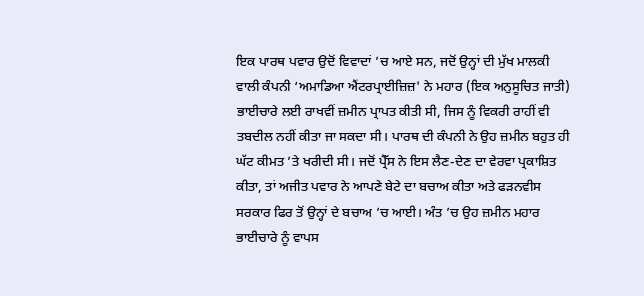ਇਕ ਪਾਰਥ ਪਵਾਰ ਉਦੋਂ ਵਿਵਾਦਾਂ ’ਚ ਆਏ ਸਨ, ਜਦੋਂ ਉਨ੍ਹਾਂ ਦੀ ਮੁੱਖ ਮਾਲਕੀ ਵਾਲੀ ਕੰਪਨੀ ‘ਅਮਾਡਿਆ ਐਂਟਰਪ੍ਰਾਈਜ਼ਿਜ਼' ਨੇ ਮਹਾਰ (ਇਕ ਅਨੁਸੂਚਿਤ ਜਾਤੀ) ਭਾਈਚਾਰੇ ਲਈ ਰਾਖਵੀਂ ਜ਼ਮੀਨ ਪ੍ਰਾਪਤ ਕੀਤੀ ਸੀ, ਜਿਸ ਨੂੰ ਵਿਕਰੀ ਰਾਹੀਂ ਵੀ ਤਬਦੀਲ ਨਹੀਂ ਕੀਤਾ ਜਾ ਸਕਦਾ ਸੀ। ਪਾਰਥ ਦੀ ਕੰਪਨੀ ਨੇ ਉਹ ਜ਼ਮੀਨ ਬਹੁਤ ਹੀ ਘੱਟ ਕੀਮਤ ’ਤੇ ਖਰੀਦੀ ਸੀ। ਜਦੋਂ ਪ੍ਰੈੱਸ ਨੇ ਇਸ ਲੈਣ-ਦੇਣ ਦਾ ਵੇਰਵਾ ਪ੍ਰਕਾਸ਼ਿਤ ਕੀਤਾ, ਤਾਂ ਅਜੀਤ ਪਵਾਰ ਨੇ ਆਪਣੇ ਬੇਟੇ ਦਾ ਬਚਾਅ ਕੀਤਾ ਅਤੇ ਫੜਨਵੀਸ ਸਰਕਾਰ ਫਿਰ ਤੋਂ ਉਨ੍ਹਾਂ ਦੇ ਬਚਾਅ ’ਚ ਆਈ। ਅੰਤ ’ਚ ਉਹ ਜ਼ਮੀਨ ਮਹਾਰ ਭਾਈਚਾਰੇ ਨੂੰ ਵਾਪਸ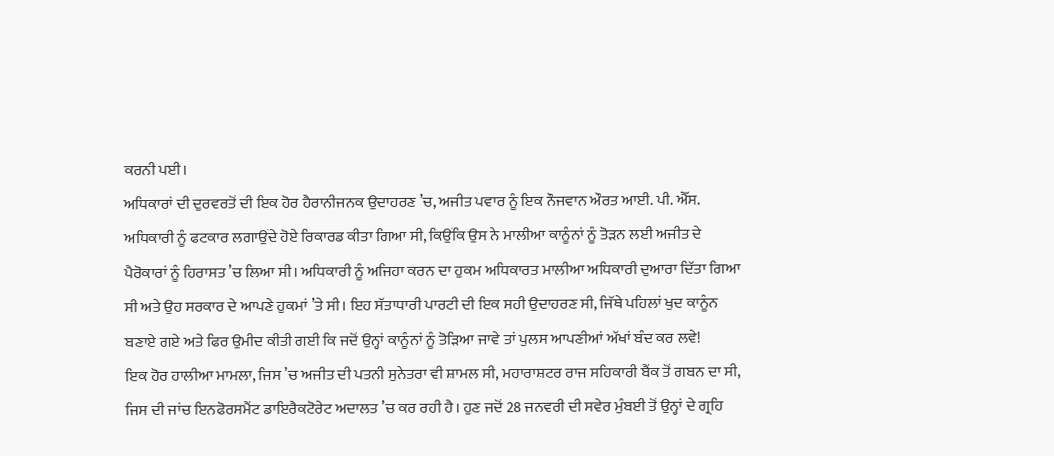ਕਰਨੀ ਪਈ।
ਅਧਿਕਾਰਾਂ ਦੀ ਦੁਰਵਰਤੋਂ ਦੀ ਇਕ ਹੋਰ ਹੈਰਾਨੀਜਨਕ ਉਦਾਹਰਣ ’ਚ, ਅਜੀਤ ਪਵਾਰ ਨੂੰ ਇਕ ਨੌਜਵਾਨ ਔਰਤ ਆਈ. ਪੀ. ਐੱਸ. ਅਧਿਕਾਰੀ ਨੂੰ ਫਟਕਾਰ ਲਗਾਉਂਦੇ ਹੋਏ ਰਿਕਾਰਡ ਕੀਤਾ ਗਿਆ ਸੀ, ਕਿਉਂਕਿ ਉਸ ਨੇ ਮਾਲੀਆ ਕਾਨੂੰਨਾਂ ਨੂੰ ਤੋੜਨ ਲਈ ਅਜੀਤ ਦੇ ਪੈਰੋਕਾਰਾਂ ਨੂੰ ਹਿਰਾਸਤ ’ਚ ਲਿਆ ਸੀ। ਅਧਿਕਾਰੀ ਨੂੰ ਅਜਿਹਾ ਕਰਨ ਦਾ ਹੁਕਮ ਅਧਿਕਾਰਤ ਮਾਲੀਆ ਅਧਿਕਾਰੀ ਦੁਆਰਾ ਦਿੱਤਾ ਗਿਆ ਸੀ ਅਤੇ ਉਹ ਸਰਕਾਰ ਦੇ ਆਪਣੇ ਹੁਕਮਾਂ ’ਤੇ ਸੀ। ਇਹ ਸੱਤਾਧਾਰੀ ਪਾਰਟੀ ਦੀ ਇਕ ਸਹੀ ਉਦਾਹਰਣ ਸੀ, ਜਿੱਥੇ ਪਹਿਲਾਂ ਖੁਦ ਕਾਨੂੰਨ ਬਣਾਏ ਗਏ ਅਤੇ ਫਿਰ ਉਮੀਦ ਕੀਤੀ ਗਈ ਕਿ ਜਦੋਂ ਉਨ੍ਹਾਂ ਕਾਨੂੰਨਾਂ ਨੂੰ ਤੋੜਿਆ ਜਾਵੇ ਤਾਂ ਪੁਲਸ ਆਪਣੀਆਂ ਅੱਖਾਂ ਬੰਦ ਕਰ ਲਵੇ!
ਇਕ ਹੋਰ ਹਾਲੀਆ ਮਾਮਲਾ, ਜਿਸ ’ਚ ਅਜੀਤ ਦੀ ਪਤਨੀ ਸੁਨੇਤਰਾ ਵੀ ਸ਼ਾਮਲ ਸੀ, ਮਹਾਰਾਸ਼ਟਰ ਰਾਜ ਸਹਿਕਾਰੀ ਬੈਂਕ ਤੋਂ ਗਬਨ ਦਾ ਸੀ, ਜਿਸ ਦੀ ਜਾਂਚ ਇਨਫੋਰਸਮੈਂਟ ਡਾਇਰੈਕਟੋਰੇਟ ਅਦਾਲਤ ’ਚ ਕਰ ਰਹੀ ਹੈ। ਹੁਣ ਜਦੋਂ 28 ਜਨਵਰੀ ਦੀ ਸਵੇਰ ਮੁੰਬਈ ਤੋਂ ਉਨ੍ਹਾਂ ਦੇ ਗ੍ਰਹਿ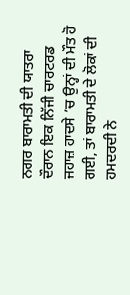ਨਗਰ ਬਾਰਾਮਤੀ ਦੀ ਯਾਤਰਾ ਦੌਰਾਨ ਇਕ ਨਿੱਜੀ ਚਾਰਟਰਡ ਜਹਾਜ਼ ਹਾਦਸੇ ’ਚ ਉਨ੍ਹਾਂ ਦੀ ਮੌਤ ਹੋ ਗਈ, ਤਾਂ ਬਾਰਾਮਤੀ ਦੇ ਲੋਕਾਂ ਦੀ ਹਮਦਰਦੀ ਨੇ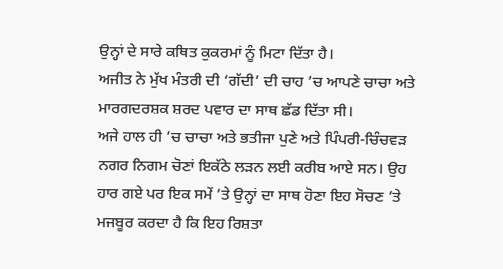ਉਨ੍ਹਾਂ ਦੇ ਸਾਰੇ ਕਥਿਤ ਕੁਕਰਮਾਂ ਨੂੰ ਮਿਟਾ ਦਿੱਤਾ ਹੈ।
ਅਜੀਤ ਨੇ ਮੁੱਖ ਮੰਤਰੀ ਦੀ ‘ਗੱਦੀ’ ਦੀ ਚਾਹ ’ਚ ਆਪਣੇ ਚਾਚਾ ਅਤੇ ਮਾਰਗਦਰਸ਼ਕ ਸ਼ਰਦ ਪਵਾਰ ਦਾ ਸਾਥ ਛੱਡ ਦਿੱਤਾ ਸੀ।
ਅਜੇ ਹਾਲ ਹੀ ’ਚ ਚਾਚਾ ਅਤੇ ਭਤੀਜਾ ਪੁਣੇ ਅਤੇ ਪਿੰਪਰੀ-ਚਿੰਚਵੜ ਨਗਰ ਨਿਗਮ ਚੋਣਾਂ ਇਕੱਠੇ ਲੜਨ ਲਈ ਕਰੀਬ ਆਏ ਸਨ। ਉਹ ਹਾਰ ਗਏ ਪਰ ਇਕ ਸਮੇਂ ’ਤੇ ਉਨ੍ਹਾਂ ਦਾ ਸਾਥ ਹੋਣਾ ਇਹ ਸੋਚਣ ’ਤੇ ਮਜਬੂਰ ਕਰਦਾ ਹੈ ਕਿ ਇਹ ਰਿਸ਼ਤਾ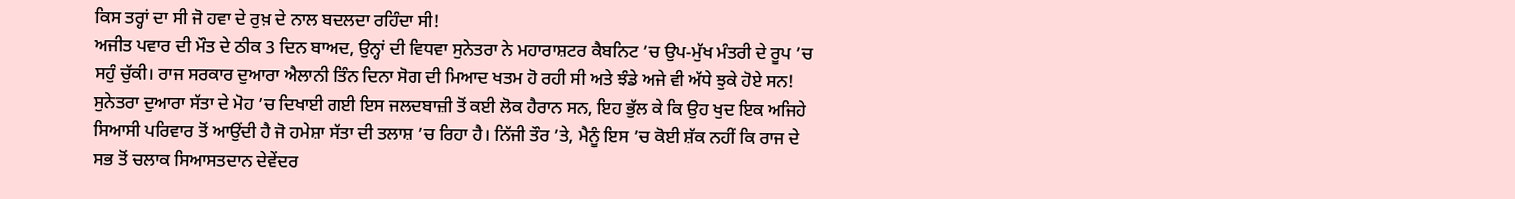ਕਿਸ ਤਰ੍ਹਾਂ ਦਾ ਸੀ ਜੋ ਹਵਾ ਦੇ ਰੁਖ਼ ਦੇ ਨਾਲ ਬਦਲਦਾ ਰਹਿੰਦਾ ਸੀ!
ਅਜੀਤ ਪਵਾਰ ਦੀ ਮੌਤ ਦੇ ਠੀਕ 3 ਦਿਨ ਬਾਅਦ, ਉਨ੍ਹਾਂ ਦੀ ਵਿਧਵਾ ਸੁਨੇਤਰਾ ਨੇ ਮਹਾਰਾਸ਼ਟਰ ਕੈਬਨਿਟ ’ਚ ਉਪ-ਮੁੱਖ ਮੰਤਰੀ ਦੇ ਰੂਪ ’ਚ ਸਹੁੰ ਚੁੱਕੀ। ਰਾਜ ਸਰਕਾਰ ਦੁਆਰਾ ਐਲਾਨੀ ਤਿੰਨ ਦਿਨਾ ਸੋਗ ਦੀ ਮਿਆਦ ਖਤਮ ਹੋ ਰਹੀ ਸੀ ਅਤੇ ਝੰਡੇ ਅਜੇ ਵੀ ਅੱਧੇ ਝੁਕੇ ਹੋਏ ਸਨ! ਸੁਨੇਤਰਾ ਦੁਆਰਾ ਸੱਤਾ ਦੇ ਮੋਹ ’ਚ ਦਿਖਾਈ ਗਈ ਇਸ ਜਲਦਬਾਜ਼ੀ ਤੋਂ ਕਈ ਲੋਕ ਹੈਰਾਨ ਸਨ, ਇਹ ਭੁੱਲ ਕੇ ਕਿ ਉਹ ਖੁਦ ਇਕ ਅਜਿਹੇ ਸਿਆਸੀ ਪਰਿਵਾਰ ਤੋਂ ਆਉਂਦੀ ਹੈ ਜੋ ਹਮੇਸ਼ਾ ਸੱਤਾ ਦੀ ਤਲਾਸ਼ ’ਚ ਰਿਹਾ ਹੈ। ਨਿੱਜੀ ਤੌਰ ’ਤੇ, ਮੈਨੂੰ ਇਸ ’ਚ ਕੋਈ ਸ਼ੱਕ ਨਹੀਂ ਕਿ ਰਾਜ ਦੇ ਸਭ ਤੋਂ ਚਲਾਕ ਸਿਆਸਤਦਾਨ ਦੇਵੇਂਦਰ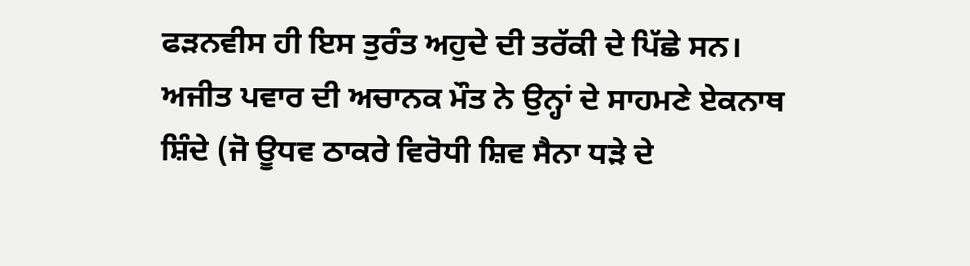ਫੜਨਵੀਸ ਹੀ ਇਸ ਤੁਰੰਤ ਅਹੁਦੇ ਦੀ ਤਰੱਕੀ ਦੇ ਪਿੱਛੇ ਸਨ।
ਅਜੀਤ ਪਵਾਰ ਦੀ ਅਚਾਨਕ ਮੌਤ ਨੇ ਉਨ੍ਹਾਂ ਦੇ ਸਾਹਮਣੇ ਏਕਨਾਥ ਸ਼ਿੰਦੇ (ਜੋ ਊਧਵ ਠਾਕਰੇ ਵਿਰੋਧੀ ਸ਼ਿਵ ਸੈਨਾ ਧੜੇ ਦੇ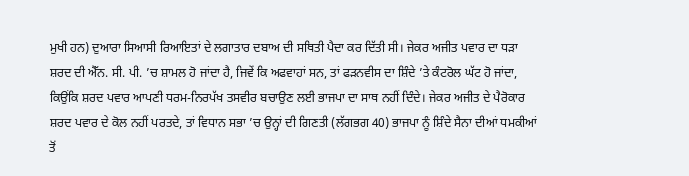ਮੁਖੀ ਹਨ) ਦੁਆਰਾ ਸਿਆਸੀ ਰਿਆਇਤਾਂ ਦੇ ਲਗਾਤਾਰ ਦਬਾਅ ਦੀ ਸਥਿਤੀ ਪੈਦਾ ਕਰ ਦਿੱਤੀ ਸੀ। ਜੇਕਰ ਅਜੀਤ ਪਵਾਰ ਦਾ ਧੜਾ ਸ਼ਰਦ ਦੀ ਐੱਨ. ਸੀ. ਪੀ. ’ਚ ਸ਼ਾਮਲ ਹੋ ਜਾਂਦਾ ਹੈ, ਜਿਵੇਂ ਕਿ ਅਫਵਾਹਾਂ ਸਨ, ਤਾਂ ਫੜਨਵੀਸ ਦਾ ਸ਼ਿੰਦੇ ’ਤੇ ਕੰਟਰੋਲ ਘੱਟ ਹੋ ਜਾਂਦਾ, ਕਿਉਂਕਿ ਸ਼ਰਦ ਪਵਾਰ ਆਪਣੀ ਧਰਮ-ਨਿਰਪੱਖ ਤਸਵੀਰ ਬਚਾਉਣ ਲਈ ਭਾਜਪਾ ਦਾ ਸਾਥ ਨਹੀਂ ਦਿੰਦੇ। ਜੇਕਰ ਅਜੀਤ ਦੇ ਪੈਰੋਕਾਰ ਸ਼ਰਦ ਪਵਾਰ ਦੇ ਕੋਲ ਨਹੀਂ ਪਰਤਦੇ, ਤਾਂ ਵਿਧਾਨ ਸਭਾ ’ਚ ਉਨ੍ਹਾਂ ਦੀ ਗਿਣਤੀ (ਲੱਗਭਗ 40) ਭਾਜਪਾ ਨੂੰ ਸ਼ਿੰਦੇ ਸੈਨਾ ਦੀਆਂ ਧਮਕੀਆਂ ਤੋਂ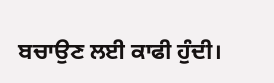ਬਚਾਉਣ ਲਈ ਕਾਫੀ ਹੁੰਦੀ।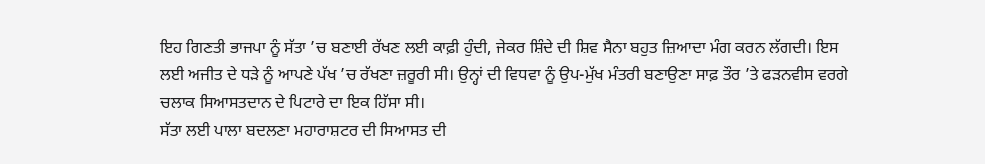ਇਹ ਗਿਣਤੀ ਭਾਜਪਾ ਨੂੰ ਸੱਤਾ ’ਚ ਬਣਾਈ ਰੱਖਣ ਲਈ ਕਾਫ਼ੀ ਹੁੰਦੀ, ਜੇਕਰ ਸ਼ਿੰਦੇ ਦੀ ਸ਼ਿਵ ਸੈਨਾ ਬਹੁਤ ਜ਼ਿਆਦਾ ਮੰਗ ਕਰਨ ਲੱਗਦੀ। ਇਸ ਲਈ ਅਜੀਤ ਦੇ ਧੜੇ ਨੂੰ ਆਪਣੇ ਪੱਖ ’ਚ ਰੱਖਣਾ ਜ਼ਰੂਰੀ ਸੀ। ਉਨ੍ਹਾਂ ਦੀ ਵਿਧਵਾ ਨੂੰ ਉਪ-ਮੁੱਖ ਮੰਤਰੀ ਬਣਾਉਣਾ ਸਾਫ਼ ਤੌਰ ’ਤੇ ਫੜਨਵੀਸ ਵਰਗੇ ਚਲਾਕ ਸਿਆਸਤਦਾਨ ਦੇ ਪਿਟਾਰੇ ਦਾ ਇਕ ਹਿੱਸਾ ਸੀ।
ਸੱਤਾ ਲਈ ਪਾਲਾ ਬਦਲਣਾ ਮਹਾਰਾਸ਼ਟਰ ਦੀ ਸਿਆਸਤ ਦੀ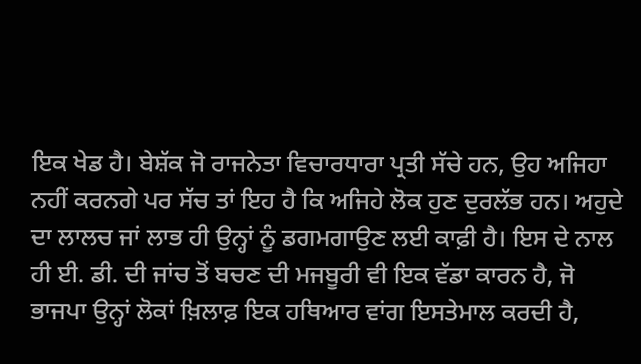ਇਕ ਖੇਡ ਹੈ। ਬੇਸ਼ੱਕ ਜੋ ਰਾਜਨੇਤਾ ਵਿਚਾਰਧਾਰਾ ਪ੍ਰਤੀ ਸੱਚੇ ਹਨ, ਉਹ ਅਜਿਹਾ ਨਹੀਂ ਕਰਨਗੇ ਪਰ ਸੱਚ ਤਾਂ ਇਹ ਹੈ ਕਿ ਅਜਿਹੇ ਲੋਕ ਹੁਣ ਦੁਰਲੱਭ ਹਨ। ਅਹੁਦੇ ਦਾ ਲਾਲਚ ਜਾਂ ਲਾਭ ਹੀ ਉਨ੍ਹਾਂ ਨੂੰ ਡਗਮਗਾਉਣ ਲਈ ਕਾਫ਼ੀ ਹੈ। ਇਸ ਦੇ ਨਾਲ ਹੀ ਈ. ਡੀ. ਦੀ ਜਾਂਚ ਤੋਂ ਬਚਣ ਦੀ ਮਜਬੂਰੀ ਵੀ ਇਕ ਵੱਡਾ ਕਾਰਨ ਹੈ, ਜੋ ਭਾਜਪਾ ਉਨ੍ਹਾਂ ਲੋਕਾਂ ਖ਼ਿਲਾਫ਼ ਇਕ ਹਥਿਆਰ ਵਾਂਗ ਇਸਤੇਮਾਲ ਕਰਦੀ ਹੈ,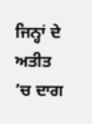ਜਿਨ੍ਹਾਂ ਦੇ ਅਤੀਤ ’ਚ ਦਾਗ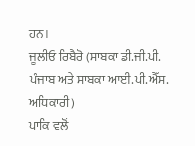ਹਨ।
ਜੂਲੀਓ ਰਿਬੈਰੋ (ਸਾਬਕਾ ਡੀ.ਜੀ.ਪੀ. ਪੰਜਾਬ ਅਤੇ ਸਾਬਕਾ ਆਈ.ਪੀ.ਐੱਸ. ਅਧਿਕਾਰੀ)
ਪਾਕਿ ਵਲੋਂ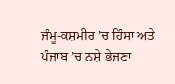ਜੰਮੂ-ਕਸ਼ਮੀਰ ’ਚ ਹਿੰਸਾ ਅਤੇ ਪੰਜਾਬ ’ਚ ਨਸ਼ੇ ਭੇਜਣਾ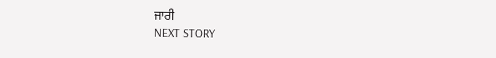ਜਾਰੀ
NEXT STORY